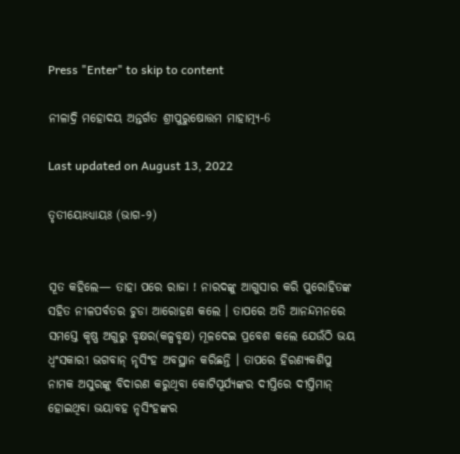Press "Enter" to skip to content

ନୀଳାଦ୍ରି ମହୋଦୟ ଅନ୍ତର୍ଗତ ଶ୍ରୀପୁରୁଷୋତ୍ତମ ମାହାତ୍ମ୍ୟ-6

Last updated on August 13, 2022

ତୃତୀୟୋଽଧ୍ୟାୟଃ (ଭାଗ-୨)


ସୂତ କହିଲେ— ତାହା ପରେ ରାଜା ! ନାରଦଙ୍କୁ ଆଗୁସାର କରି ପୁରୋହିତଙ୍କ ସହିତ ନୀଳପର୍ବତର ଚୁଡା ଆରୋହଣ କଲେ । ତାପରେ ଅତି ଆନନ୍ଦମନରେ ସମସ୍ତେ କୃଷ୍ଣ ଅଗୁରୁ ବୃକ୍ଷର(କଳ୍ପବୃକ୍ଷ) ମୂଳଦେଇ ପ୍ରବେଶ କଲେ ଯେଉଁଠି ଭୟ ଧ୍ୱଂସକାରୀ ଭଗବାନ୍ ନୃସିଂହ ଅବସ୍ଥାନ କରିଛନ୍ତି । ତାପରେ ହିରଣ୍ୟକଶିପୁ ନାମକ ଅସୁରଙ୍କୁ ବିଦାରଣ କରୁଥିବା କୋଟିସୂର୍ଯ୍ୟଙ୍କର ଦୀପ୍ତିରେ ଦୀପ୍ତିମାନ୍ ହୋଇଥିବା ଭୟାବହ ନୃସିଂହଙ୍କର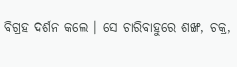ବିଗ୍ରହ ଦର୍ଶନ କଲେ । ସେ ଚାରିବାହୁରେ ଶଙ୍ଖ, ଚକ୍ର,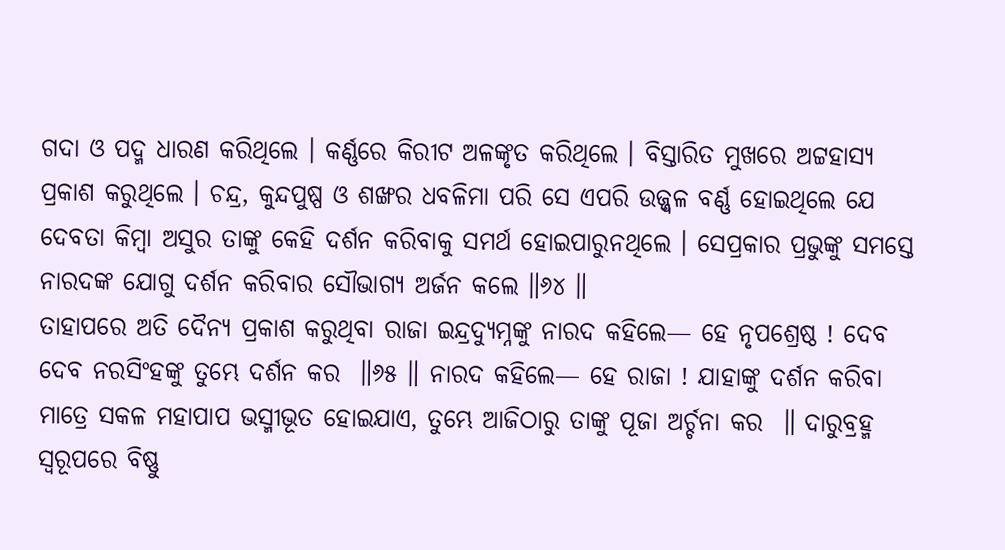ଗଦା ଓ ପଦ୍ମ ଧାରଣ କରିଥିଲେ । କର୍ଣ୍ଣରେ କିରୀଟ ଅଳଙ୍କୃତ କରିଥିଲେ । ବିସ୍ତାରିତ ମୁଖରେ ଅଟ୍ଟହାସ୍ୟ ପ୍ରକାଶ କରୁଥିଲେ । ଚନ୍ଦ୍ର, କୁନ୍ଦପୁଷ୍ପ ଓ ଶଙ୍ଖର ଧବଳିମା ପରି ସେ ଏପରି ଉଜ୍ଜ୍ୱଳ ବର୍ଣ୍ଣ ହୋଇଥିଲେ ଯେ ଦେବତା କିମ୍ବା ଅସୁର ତାଙ୍କୁ କେହି ଦର୍ଶନ କରିବାକୁ ସମର୍ଥ ହୋଇପାରୁନଥିଲେ । ସେପ୍ରକାର ପ୍ରଭୁଙ୍କୁ ସମସ୍ତେ ନାରଦଙ୍କ ଯୋଗୁ ଦର୍ଶନ କରିବାର ସୌଭାଗ୍ୟ ଅର୍ଜନ କଲେ ॥୬୪ ॥
ତାହାପରେ ଅତି ଦୈନ୍ୟ ପ୍ରକାଶ କରୁଥିବା ରାଜା ଇନ୍ଦ୍ରଦ୍ୟୁମ୍ନଙ୍କୁ ନାରଦ କହିଲେ— ହେ ନୃପଶ୍ରେଷ୍ଠ ! ଦେବ ଦେବ ନରସିଂହଙ୍କୁ ତୁମ୍ଭେ ଦର୍ଶନ କର  ॥୬୫ ॥ ନାରଦ କହିଲେ— ହେ ରାଜା ! ଯାହାଙ୍କୁ ଦର୍ଶନ କରିବା ମାତ୍ରେ ସକଳ ମହାପାପ ଭସ୍ମୀଭୂତ ହୋଇଯାଏ, ତୁମ୍ଭେ ଆଜିଠାରୁ ତାଙ୍କୁ ପୂଜା ଅର୍ଚ୍ଚନା କର  ॥ ଦାରୁବ୍ରହ୍ମ ସ୍ୱରୂପରେ ବିଷ୍ଣୁ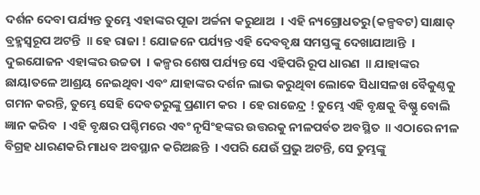ଦର୍ଶନ ଦେବା ପର୍ଯ୍ୟନ୍ତ ତୁମ୍ଭେ ଏହାଙ୍କର ପୂଜା ଅର୍ଚ୍ଚନା କରୁଥାଅ  । ଏହି ନ୍ୟଗ୍ରୋଧତରୁ(କଳ୍ପବଟ) ସାକ୍ଷାତ୍ ବ୍ରହ୍ମସ୍ୱରୂପ ଅଟନ୍ତି  ॥ ହେ ରାଜା ! ଯୋଜନେ ପର୍ଯ୍ୟନ୍ତ ଏହି ଦେବବୃକ୍ଷ ସମସ୍ତଙ୍କୁ ଦେଖାଯାଆନ୍ତି  । ଦୁଇଯୋଜନ ଏହାଙ୍କର ଉଚ୍ଚତା  । କଳ୍ପର ଶେଷ ପର୍ଯ୍ୟନ୍ତ ସେ ଏହିପରି ରୂପ ଧାରଣ  ॥ ଯାହାଙ୍କର ଛାୟାତଳେ ଆଶ୍ରୟ ନେଇଥିବା ଏବଂ ଯାହାଙ୍କର ଦର୍ଶନ ଲାଭ କରୁଥିବା ଲୋକେ ସିଧାସଳଖ ବୈକୁଣ୍ଠକୁ ଗମନ କରନ୍ତି, ତୁମ୍ଭେ ସେହି ଦେବତରୁଙ୍କୁ ପ୍ରଣାମ କର  । ହେ ରାଜେନ୍ଦ୍ର ! ତୁମ୍ଭେ ଏହି ବୃକ୍ଷକୁ ବିଷ୍ଣୁ ବୋଲି ଜ୍ଞାନ କରିବ  । ଏହି ବୃକ୍ଷର ପଶ୍ଚିମରେ ଏବଂ ନୃସିଂହଙ୍କର ଉତ୍ତରକୁ ନୀଳପର୍ବତ ଅବସ୍ଥିତ  ॥ ଏଠାରେ ନୀଳ ବିଗ୍ରହ ଧାରଣକରି ମାଧବ ଅବସ୍ଥାନ କରିଅଛନ୍ତି  । ଏପରି ଯେଉଁ ପ୍ରଭୁ ଅଟନ୍ତି, ସେ ତୁମ୍ଭଙ୍କୁ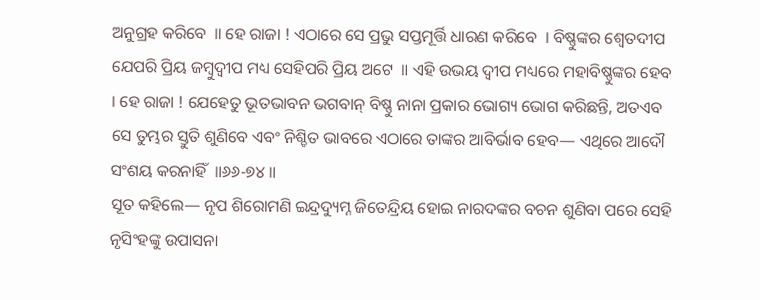ଅନୁଗ୍ରହ କରିବେ  ॥ ହେ ରାଜା ! ଏଠାରେ ସେ ପ୍ରଭୁ ସପ୍ତମୂର୍ତ୍ତି ଧାରଣ କରିବେ  । ବିଷ୍ଣୁଙ୍କର ଶ୍ୱେତଦୀପ ଯେପରି ପ୍ରିୟ ଜମ୍ବୁଦ୍ୱୀପ ମଧ୍ୟ ସେହିପରି ପ୍ରିୟ ଅଟେ  ॥ ଏହି ଉଭୟ ଦ୍ୱୀପ ମଧ୍ୟରେ ମହାବିଷ୍ଣୁଙ୍କର ହେବ  । ହେ ରାଜା ! ଯେହେତୁ ଭୂତଭାବନ ଭଗବାନ୍ ବିଷ୍ଣୁ ନାନା ପ୍ରକାର ଭୋଗ୍ୟ ଭୋଗ କରିଛନ୍ତି, ଅତଏବ ସେ ତୁମ୍ଭର ସ୍ତୁତି ଶୁଣିବେ ଏବଂ ନିଶ୍ଚିତ ଭାବରେ ଏଠାରେ ତାଙ୍କର ଆବିର୍ଭାବ ହେବ— ଏଥିରେ ଆଦୌ ସଂଶୟ କରନାହିଁ  ॥୬୬-୭୪ ॥
ସୂତ କହିଲେ— ନୃପ ଶିରୋମଣି ଇନ୍ଦ୍ରଦ୍ୟୁମ୍ନ ଜିତେନ୍ଦ୍ରିୟ ହୋଇ ନାରଦଙ୍କର ବଚନ ଶୁଣିବା ପରେ ସେହି ନୃସିଂହଙ୍କୁ ଉପାସନା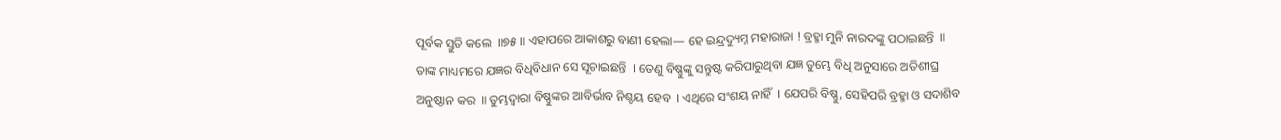ପୂର୍ବକ ସ୍ତୁତି କଲେ  ॥୭୫ ॥ ଏହାପରେ ଆକାଶରୁ ବାଣୀ ହେଲା— ହେ ଇନ୍ଦ୍ରଦ୍ୟୁମ୍ନ ମହାରାଜା ! ବ୍ରହ୍ମା ମୁନି ନାରଦଙ୍କୁ ପଠାଇଛନ୍ତି  ॥ ତାଙ୍କ ମାଧ୍ୟମରେ ଯଜ୍ଞର ବିଧିବିଧାନ ସେ ସୂଚାଇଛନ୍ତି  । ତେଣୁ ବିଷ୍ଣୁଙ୍କୁ ସନ୍ତୁଷ୍ଟ କରିପାରୁଥିବା ଯଜ୍ଞ ତୁମ୍ଭେ ବିଧି ଅନୁସାରେ ଅତିଶୀଘ୍ର ଅନୁଷ୍ଠାନ କର  ॥ ତୁମ୍ଭଦ୍ୱାରା ବିଷ୍ଣୁଙ୍କର ଆବିର୍ଭାବ ନିଶ୍ଚୟ ହେବ  । ଏଥିରେ ସଂଶୟ ନାହିଁ  । ଯେପରି ବିଷ୍ଣୁ, ସେହିପରି ବ୍ରହ୍ମା ଓ ସଦାଶିବ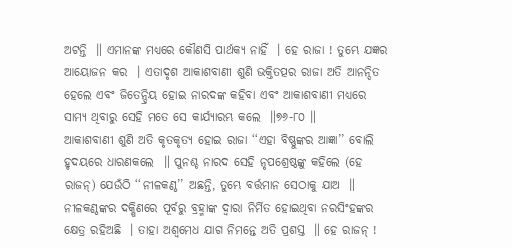ଅଟନ୍ତି  ॥ ଏମାନଙ୍କ ମଧ୍ୟରେ କୌଣସି ପାର୍ଥକ୍ୟ ନାହିଁ  । ହେ ରାଜା ! ତୁମ୍ଭେ ଯଜ୍ଞର ଆୟୋଜନ କର  । ଏତାଦୃଶ ଆକାଶବାଣୀ ଶୁଣି ଭକ୍ତିତତ୍ପର ରାଜା ଅତି ଆନନ୍ଦିତ ହେଲେ ଏବଂ ଜିତେନ୍ଦ୍ରିୟ ହୋଇ ନାରଦଙ୍କ କହିବା ଏବଂ ଆକାଶବାଣୀ ମଧ୍ୟରେ ସାମ୍ୟ ଥିବାରୁ ସେହି ମତେ ସେ କାର୍ଯ୍ୟାରମ୍ଭ କଲେ  ॥୭୬-୮୦ ॥
ଆକାଶବାଣୀ ଶୁଣି ଅତି କୃତକୃତ୍ୟ ହୋଇ ରାଜା ‘‘ଏହା ବିଷ୍ଣୁଙ୍କର ଆଜ୍ଞା’’ ବୋଲି ହୃଦୟରେ ଧାରଣକଲେ  ॥ ପୁନଶ୍ଚ ନାରଦ ସେହି ନୃପଶ୍ରେଷ୍ଠଙ୍କୁ କହିଲେ (ହେ ରାଜନ୍) ଯେଉଁଠି ‘‘ନୀଳକଣ୍ଠ’’ ଅଛନ୍ତି, ତୁମ୍ଭେ ବର୍ତ୍ତମାନ ସେଠାକୁ ଯାଅ  ॥ ନୀଳକଣ୍ଠଙ୍କର ଦକ୍ଷିଣରେ ପୂର୍ବରୁ ବ୍ରହ୍ମାଙ୍କ ଦ୍ୱାରା ନିର୍ମିତ ହୋଇଥିବା ନରସିଂହଙ୍କର କ୍ଷେତ୍ର ରହିଅଛି  । ତାହା ଅଶ୍ୱମେଧ ଯାଗ ନିମନ୍ତେ ଅତି ପ୍ରଶସ୍ତ  ॥ ହେ ରାଜନ୍ !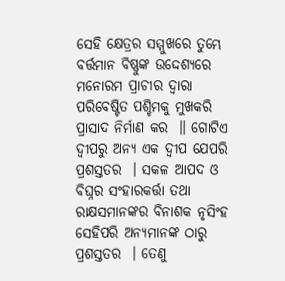ସେହି କ୍ଷେତ୍ରର ସମ୍ମୁଖରେ ତୁମ୍ଭେ ବର୍ତ୍ତମାନ ବିଷ୍ଣୁଙ୍କ ଉଦ୍ଦେଶ୍ୟରେ ମନୋରମ ପ୍ରାଚୀର ଦ୍ୱାରା ପରିବେଷ୍ଟିତ ପଶ୍ଚିମକୁ ମୁଖକରି ପ୍ରାସାଦ ନିର୍ମାଣ କର  ॥ ଗୋଟିଏ ଦ୍ୱୀପରୁ ଅନ୍ୟ ଏକ ଦ୍ୱୀପ ଯେପରି ପ୍ରଶସ୍ତତର  । ସକଳ ଆପଦ ଓ ବିଘ୍ନର ସଂହାରକର୍ତ୍ତା ତଥା ରାକ୍ଷସମାନଙ୍କର ବିନାଶକ ନୃସିଂହ ସେହିପରି ଅନ୍ୟମାନଙ୍କ ଠାରୁ ପ୍ରଶସ୍ତତର  । ତେଣୁ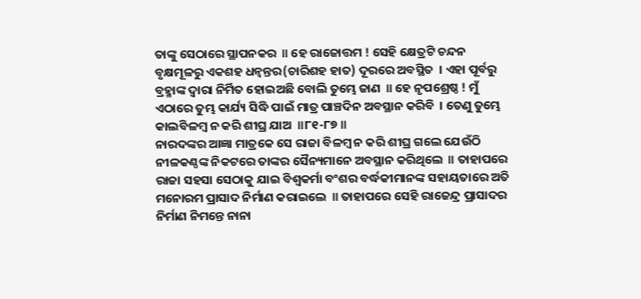ତାଙ୍କୁ ସେଠାରେ ସ୍ଥାପନକର  ॥ ହେ ରାଜୋତ୍ତମ ! ସେହି କ୍ଷେତ୍ରଟି ଚନ୍ଦନ ବୃକ୍ଷମୂଳରୁ ଏକଶହ ଧନ୍ୱନ୍ତର(ଚାରିଶହ ହାତ) ଦୂରରେ ଅବସ୍ଥିତ  । ଏହା ପୂର୍ବରୁ ବ୍ରହ୍ମାଙ୍କ ଦ୍ୱାରା ନିର୍ମିତ ହୋଇଅଛି ବୋଲି ତୁମ୍ଭେ ଜାଣ  ॥ ହେ ନୃପଶ୍ରେଷ୍ଠ ! ମୁଁ ଏଠାରେ ତୁମ୍ଭ କାର୍ଯ୍ୟ ସିଦ୍ଧି ପାଇଁ ମାତ୍ର ପାଞ୍ଚଦିନ ଅବସ୍ଥାନ କରିବି  । ତେଣୁ ତୁମ୍ଭେ କାଲବିଳମ୍ବ ନ କରି ଶୀଘ୍ର ଯାଅ  ॥୮୧-୮୭ ॥
ନାରଦଙ୍କର ଆଜ୍ଞା ମାତ୍ରକେ ସେ ରାଜା ବିଳମ୍ବ ନ କରି ଶୀଘ୍ର ଗଲେ ଯେଉଁଠି ନୀଳକଣ୍ଠଙ୍କ ନିକଟରେ ତାଙ୍କର ସୈନ୍ୟମାନେ ଅବସ୍ଥାନ କରିଥିଲେ  ॥ ତାହାପରେ ରାଜା ସହସା ସେଠାକୁ ଯାଇ ବିଶ୍ୱକର୍ମା ବଂଶର ବର୍ଦ୍ଧକୀମାନଙ୍କ ସହାୟତାରେ ଅତି ମନୋରମ ପ୍ରାସାଦ ନିର୍ମାଣ କରାଇଲେ  ॥ ତାହାପରେ ସେହି ରାଜେନ୍ଦ୍ର ପ୍ରାସାଦର ନିର୍ମାଣ ନିମନ୍ତେ ନାନା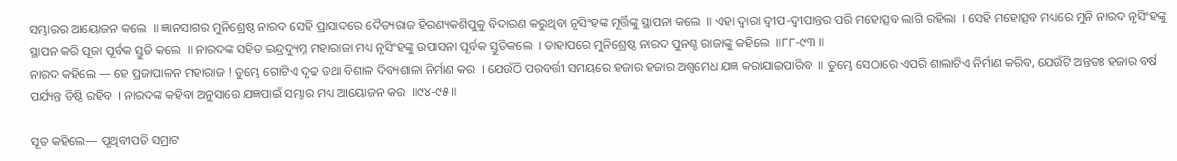ସମ୍ଭାରର ଆୟୋଜନ କଲେ  ॥ ଜ୍ଞାନସାଗର ମୁନିଶ୍ରେଷ୍ଠ ନାରଦ ସେହି ପ୍ରାସାଦରେ ଦୈତ୍ୟରାଜ ହିରଣ୍ୟକଶିପୁକୁ ବିଦାରଣ କରୁଥିବା ନୃସିଂହଙ୍କ ମୂର୍ତ୍ତିଙ୍କୁ ସ୍ଥାପନା କଲେ  ॥ ଏହା ଦ୍ୱାରା ଦ୍ୱୀପ-ଦ୍ୱୀପାନ୍ତର ପରି ମହୋତ୍ସବ ଲାଗି ରହିଲା  । ସେହି ମହୋତ୍ସବ ମଧ୍ୟରେ ମୁନି ନାରଦ ନୃସିଂହଙ୍କୁ ସ୍ଥାପନ କରି ପୂଜା ପୂର୍ବକ ସ୍ତୁତି କଲେ  ॥ ନାରଦଙ୍କ ସହିତ ଇନ୍ଦ୍ରଦ୍ୟୁମ୍ନ ମହାରାଜା ମଧ୍ୟ ନୃସିଂହଙ୍କୁ ଉପାସନା ପୂର୍ବକ ସ୍ତୁତିକଲେ  । ତାହାପରେ ମୁନିଶ୍ରେଷ୍ଠ ନାରଦ ପୁନଶ୍ଚ ରାଜାଙ୍କୁ କହିଲେ  ॥୮୮-୯୩ ॥
ନାରଦ କହିଲେ — ହେ ପ୍ରଜାପାଳନ ମହାରାଜ ! ତୁମ୍ଭେ ଗୋଟିଏ ଦୃଢ ତଥା ବିଶାଳ ଦିବ୍ୟଶାଳା ନିର୍ମାଣ କର  । ଯେଉଁଠି ପରବର୍ତ୍ତୀ ସମୟରେ ହଜାର ହଜାର ଅଶ୍ୱମେଧ ଯଜ୍ଞ କରାଯାଇପାରିବ  ॥ ତୁମ୍ଭେ ସେଠାରେ ଏପରି ଶାଲାଟିଏ ନିର୍ମାଣ କରିବ, ଯେଉଁଟି ଅନ୍ତତଃ ହଜାର ବର୍ଷ ପର୍ଯ୍ୟନ୍ତ ତିଷ୍ଠି ରହିବ  । ନାରଦଙ୍କ କହିବା ଅନୁସାରେ ଯଜ୍ଞପାଇଁ ସମ୍ଭାର ମଧ୍ୟ ଆୟୋଜନ କର  ॥୯୪-୯୫ ॥

ସୂତ କହିଲେ— ପୃଥିବୀପତି ସମ୍ରାଟ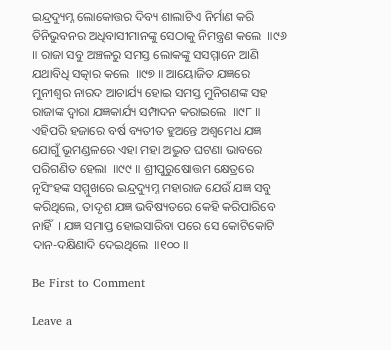ଇନ୍ଦ୍ରଦ୍ୟୁମ୍ନ ଲୋକୋତ୍ତର ଦିବ୍ୟ ଶାଲାଟିଏ ନିର୍ମାଣ କରି ତିନିଭୁବନର ଅଧିବାସୀମାନଙ୍କୁ ସେଠାକୁ ନିମନ୍ତ୍ରଣ କଲେ  ॥୯୬ ॥ ରାଜା ସବୁ ଅଞ୍ଚଳରୁ ସମସ୍ତ ଲୋକଙ୍କୁ ସସମ୍ମାନେ ଆଣି ଯଥାବିଧି ସତ୍କାର କଲେ  ॥୯୭ ॥ ଆୟୋଜିତ ଯଜ୍ଞରେ ମୁନୀଶ୍ୱର ନାରଦ ଆଚାର୍ଯ୍ୟ ହୋଇ ସମସ୍ତ ମୁନିଗଣଙ୍କ ସହ ରାଜାଙ୍କ ଦ୍ୱାରା ଯଜ୍ଞକାର୍ଯ୍ୟ ସମ୍ପାଦନ କରାଇଲେ  ॥୯୮ ॥ ଏହିପରି ହଜାରେ ବର୍ଷ ବ୍ୟତୀତ ହୁଅନ୍ତେ ଅଶ୍ୱମେଧ ଯଜ୍ଞ ଯୋଗୁଁ ଭୂମଣ୍ଡଳରେ ଏହା ମହା ଅଦ୍ଭୁତ ଘଟଣା ଭାବରେ ପରିଗଣିତ ହେଲା  ॥୯୯ ॥ ଶ୍ରୀପୁରୁଷୋତ୍ତମ କ୍ଷେତ୍ରରେ ନୃସିଂହଙ୍କ ସମ୍ମୁଖରେ ଇନ୍ଦ୍ରଦ୍ୟୁମ୍ନ ମହାରାଜ ଯେଉଁ ଯଜ୍ଞ ସବୁ କରିଥିଲେ, ତାଦୃଶ ଯଜ୍ଞ ଭବିଷ୍ୟତରେ କେହି କରିପାରିବେ ନାହିଁ  । ଯଜ୍ଞ ସମାପ୍ତ ହୋଇସାରିବା ପରେ ସେ କୋଟିକୋଟି ଦାନ-ଦକ୍ଷିଣାଦି ଦେଇଥିଲେ  ॥୧୦୦ ॥

Be First to Comment

Leave a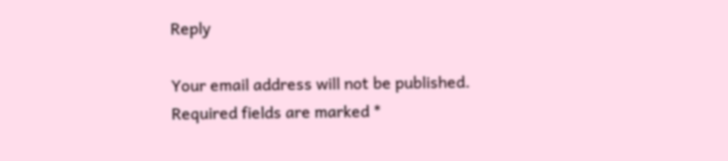Reply

Your email address will not be published. Required fields are marked *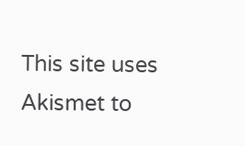This site uses Akismet to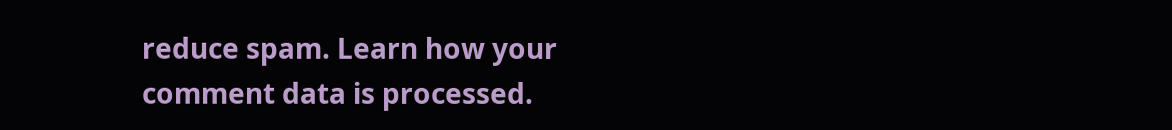reduce spam. Learn how your comment data is processed.